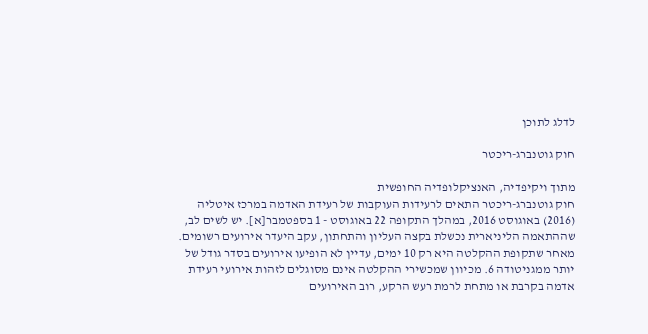לדלג לתוכן

חוק גוטנברג-ריכטר

מתוך ויקיפדיה, האנציקלופדיה החופשית
חוק גוטנברג-ריכטר התאים לרעידות העוקבות של רעידת האדמה במרכז איטליה (2016) באוגוסט 2016, במהלך התקופה 22 באוגוסט - 1 בספטמבר[א]. יש לשים לב, שההתאמה הליניארית נכשלת בקצה העליון והתחתון, עקב היעדר אירועים רשומים. מאחר שתקופת ההקלטה היא רק 10 ימים, עדיין לא הופיעו אירועים בסדר גודל של יותר ממגניטודה 6. מכיוון שמכשירי ההקלטה אינם מסוגלים לזהות אירועי רעידת אדמה בקרבת או מתחת לרמת רעש הרקע, רוב האירועים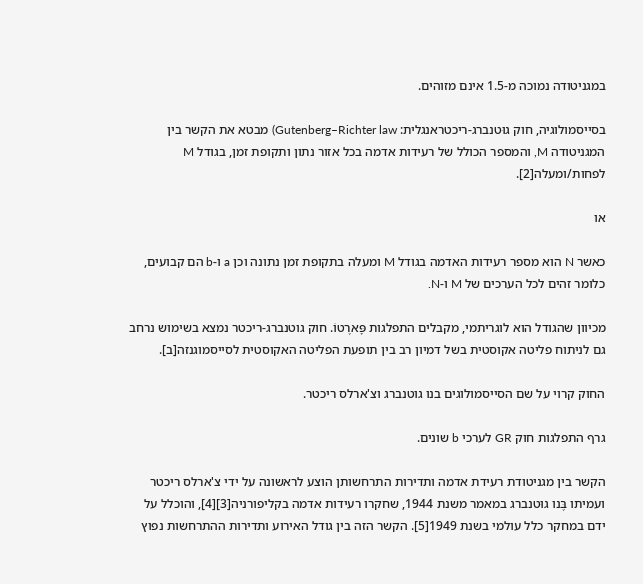במגניטודה נמוכה מ-1.5 אינם מזוהים.

בסייסמולוגיה, חוק גוּטנברג-ריכטראנגלית: Gutenberg–Richter law) מבטא את הקשר בין המגניטודה M, והמספר הכולל של רעידות אדמה בכל אזור נתון ותקופת זמן, בגודל M לפחות/ומעלה[2].

או

כאשר N הוא מספר רעידות האדמה בגודל M ומעלה בתקופת זמן נתונה וכן a ו-b הם קבועים, כלומר זהים לכל הערכים של M ו-N.

מכיוון שהגודל הוא לוגריתמי, מקבלים התפלגות פָּארֶטוֹ. חוק גוטנברג-ריכטר נמצא בשימוש נרחב גם לניתוח פליטה אקוסטית בשל דמיון רב בין תופעת הפליטה האקוסטית לסייסמוגנזה[ב].

החוק קרוי על שם הסייסמולוגים בנו גוטנברג וצ'ארלס ריכטר.

גרף התפלגות חוק GR לערכי b שונים.

הקשר בין מגניטודת רעידת אדמה ותדירות התרחשותן הוצע לראשונה על ידי צ'ארלס ריכטר ועמיתו בֶּנו גוּטנברג במאמר משנת 1944, שחקרו רעידות אדמה בקליפורניה[3][4], והוכלל על ידם במחקר כלל עולמי בשנת 1949[5]. הקשר הזה בין גודל האירוע ותדירות ההתרחשות נפוץ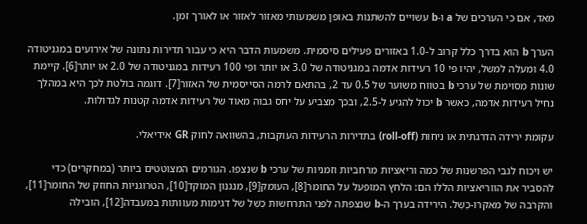מאד, אם כי הערכים של a ו-b עשויים להשתנות באופן משמעותי מאזור לאזור או לאורך זמן.

הערך b הוא בדרך כלל קרוב ל-1.0 באזורים פעילים סיסמית. משמעות הדבר היא כי עבור תדירות נתונה של אירועים במגניטודה 4.0 ומעלה למשל, יהיו פי 10 רעידות אדמה במגניטודה של 3.0 או יותר ופי 100 רעידות במגניטודה של 2.0 או יותר[6]. קיימת שונות מסוימת של ערכי b בטווח משוער של 0.5 עד 2, בהתאם לרמה הסייסמית של האזור[7]. דוגמה בולטת לכך היא במהלך נחיל רעידות אדמה, כאשר b יכול להגיע ל-2.5, ובכך מצביע על יחס גבוה מאוד של רעידות אדמה קטנות לגדולות.

עקומת ירידה הדרגתית או נִיחוּת (roll-off) בתדירות הרעידות העוקבות, בהשוואה לחוק GR אידיאלי.

יש ויכוח לגבי הפרשנות של כמה וריאציות מרחביות וזמניות של ערכי b שנצפו. הגורמים המצוטטים ביותר (במחקרים) כדי להסביר את הווריאציות הללו הם: הלחץ המופעל על החומר[8], העומק[9], מנגנון המוקד[10], הטרוגניות החוזק של החומר[11], והקרבה של מאקרו-כֶּשֶׁל. הירידה בערך ה-b שנצפתה לפני התרחשות כֶּשֶׁל של דגימות מעוותות במעבדה[12], הובילה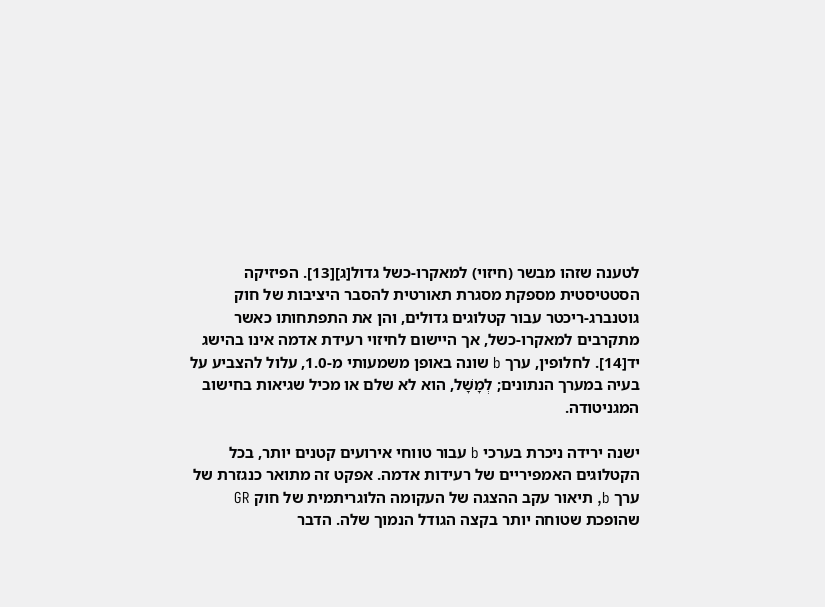לטענה שזהו מבשר (חיזוי) למאקרו-כשל גדול[ג][13]. הפיזיקה הסטטיסטית מספקת מסגרת תאורטית להסבר היציבות של חוק גוטנברג-ריכטר עבור קטלוגים גדולים, והן את התפתחותו כאשר מתקרבים למאקרו-כשל, אך היישום לחיזוי רעידת אדמה אינו בהישג יד[14]. לחלופין, ערך b שונה באופן משמעותי מ-1.0, עלול להצביע על בעיה במערך הנתונים; לְמָשָׁל, הוא לא שלם או מכיל שגיאות בחישוב המגניטודה.

ישנה ירידה ניכרת בערכי b עבור טווחי אירועים קטנים יותר, בכל הקטלוגים האמפיריים של רעידות אדמה. אפקט זה מתואר כנגזרת של ערך b, תיאור עקב ההצגה של העקומה הלוגריתמית של חוק GR שהופכת שטוחה יותר בקצה הגודל הנמוך שלה. הדבר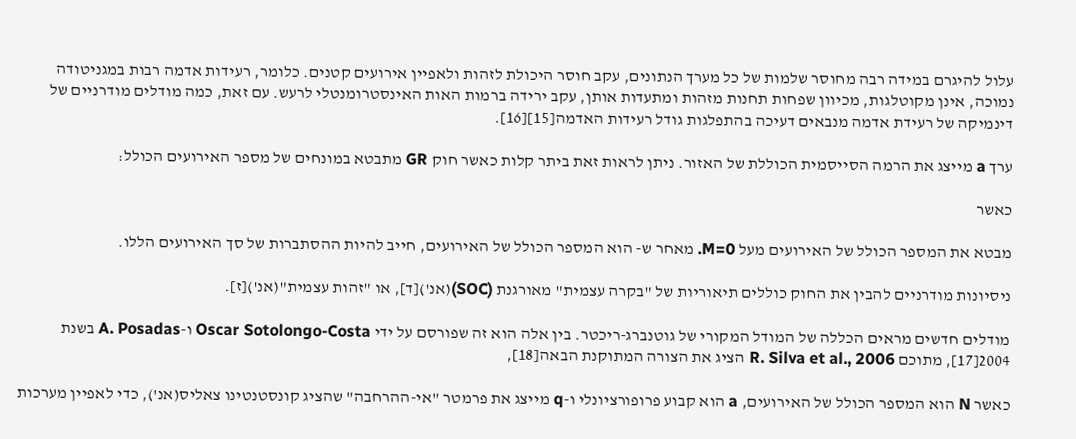עלול להיגרם במידה רבה מחוסר שלמות של כל מערך הנתונים, עקב חוסר היכולת לזהות ולאפיין אירועים קטנים. כלומר, רעידות אדמה רבות במגניטודה נמוכה, אינן מקוטלגות, מכיוון שפחות תחנות מזהות ומתעדות אותן, עקב ירידה ברמות האות האינסטרומנטלי לרעש. עם זאת, כמה מודלים מודרניים של דינמיקה של רעידת אדמה מנבאים דעיכה בהתפלגות גודל רעידות האדמה[15][16].

ערך a מייצג את הרמה הסייסמית הכוללת של האזור. ניתן לראות זאת ביתר קלות כאשר חוק GR מתבטא במונחים של מספר האירועים הכולל:

כאשר

מבטא את המספר הכולל של האירועים מעל M=0. מאחר ש- הוא המספר הכולל של האירועים, חייב להיות ההסתברות של סך האירועים הללו.

ניסיונות מודרניים להבין את החוק כוללים תיאוריות של "בקרה עצמית" מאורגנת (SOC)(אנ')[ד], או "זהות עצמית"(אנ')[ז].

מודלים חדשים מראים הכללה של המודל המקורי של גוטנברג-ריכטר. בין אלה הוא זה שפורסם על ידי Oscar Sotolongo-Costa ו-A. Posadas בשנת 2004[17], מתוכם R. Silva et al., 2006 הציג את הצורה המתוקנת הבאה[18],

כאשר N הוא המספר הכולל של האירועים, a הוא קבוע פרופורציונלי ו-q מייצג את פרמטר "אי-ההרחבה" שהציג קונסטנטינו צאליס(אנ'), כדי לאפיין מערכות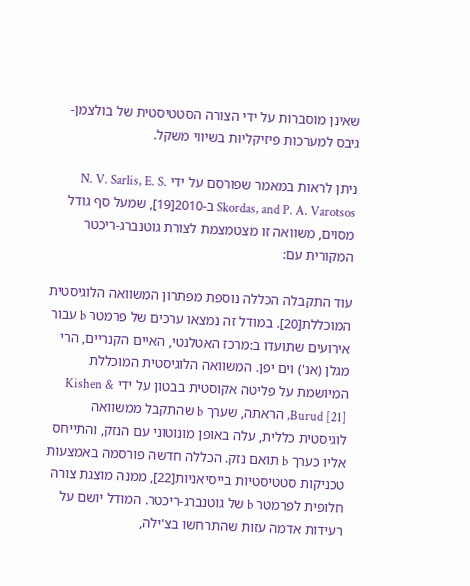שאינן מוסברות על ידי הצורה הסטטיסטית של בולצמן-גיבס למערכות פיזיקליות בשיווי משקל.

ניתן לראות במאמר שפורסם על ידי N. V. Sarlis, E. S. Skordas, and P. A. Varotsos ב-2010[19], שמעל סף גודל מסוים, משוואה זו מצטמצמת לצורת גוטנברג-ריכטר המקורית עם:

עוד התקבלה הכללה נוספת מפתרון המשוואה הלוגיסטית המוכללת[20]. במודל זה נמצאו ערכים של פרמטר b עבור אירועים שתועדו ב:מרכז האטלנטי, האיים הקנריים, הרי מגלן (אנ') וים יפן. המשוואה הלוגיסטית המוכללת המיושמת על פליטה אקוסטית בבטון על ידי Kishen & Burud [21], הראתה, שערך b שהתקבל ממשוואה לוגיסטית כללית, עלה באופן מונוטוני עם הנזק, והתייחס אליו כערך b תואם נזק. הכללה חדשה פורסמה באמצעות טכניקות סטטיסטיות בייסיאניות[22], ממנה מוצגת צורה חלופית לפרמטר b של גוטנברג-ריכטר. המודל יושם על רעידות אדמה עזות שהתרחשו בצ'ילה,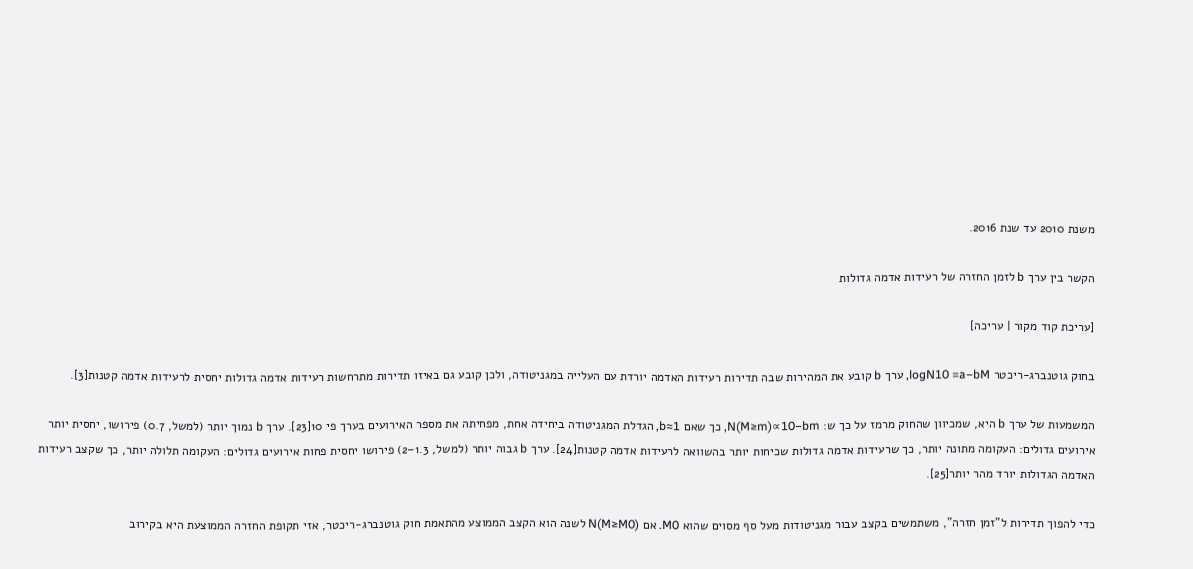משנת 2010 עד שנת 2016.

הקשר בין ערך b לזמן החזרה של רעידות אדמה גדולות

[עריכת קוד מקור | עריכה]

בחוק גוטנברג-ריכטר logN10 =a−bM, ערך b קובע את המהירות שבה תדירות רעידות האדמה יורדת עם העלייה במגניטודה, ולכן קובע גם באיזו תדירות מתרחשות רעידות אדמה גדולות יחסית לרעידות אדמה קטנות[3].

המשמעות של ערך b היא, שמכיוון שהחוק מרמז על כך ש: N(M≥m)∝10−bm, כך שאם b≈1, הגדלת המגניטודה ביחידה אחת, מפחיתה את מספר האירועים בערך פי 10[23]. ערך b נמוך יותר (למשל, 0.7) פירושו, יחסית יותר אירועים גדולים: העקומה מתונה יותר, כך שרעידות אדמה גדולות שכיחות יותר בהשוואה לרעידות אדמה קטנות[24]. ערך b גבוה יותר (למשל, 1.3–2) פירושו יחסית פחות אירועים גדולים: העקומה תלולה יותר, כך שקצב רעידות האדמה הגדולות יורד מהר יותר[25].

כדי להפוך תדירות ל"זמן חזרה", משתמשים בקצב עבור מגניטודות מעל סף מסוים שהוא M0. אם N(M≥M0) לשנה הוא הקצב הממוצע מהתאמת חוק גוטנברג-ריכטר, אזי תקופת החזרה הממוצעת היא בקירוב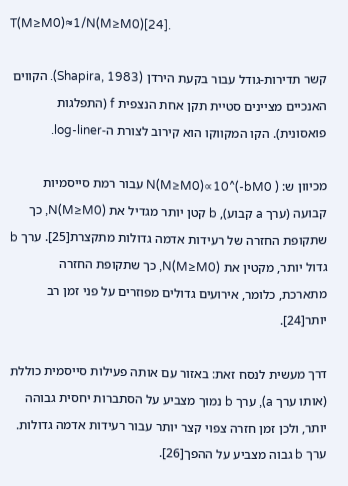T(M≥M0)≈1/N(M≥M0)[24].

קשר תדירות-גודל עבור בקעת הירדן (Shapira, 1983). הקווים האנכיים מציינים סטיית תקן אחת הנצפית f (התפלגות פואסונית). הקו המקווקו הוא קירוב לצורת ה-log-liner.

מכיוון ש: N(M≥M0)∝10^(-bM0 ) עבור רמת סייסמיות קבועה (ערך a קבוע), b קטן יותר מגדיל את N(M≥M0), כך שתקופת החזרה של רעידות אדמה גדולות מתקצרת[25]. ערך b גדול יותר, מקטין את N(M≥M0), כך שתקופת החזרה מתארכת, כלומר, אירועים גדולים מפוזרים על פני זמן רב יותר[24].

דרך מעשית לנסח זאת: באזור עם אותה פעילות סייסמית כוללת (אותו ערך a), ערך b נמוך מצביע על הסתברות יחסית גבוהה יותר, ולכן זמן חזרה צפוי קצר יותר עבור רעידות אדמה גדולות. ערך b גבוה מצביע על ההפך[26].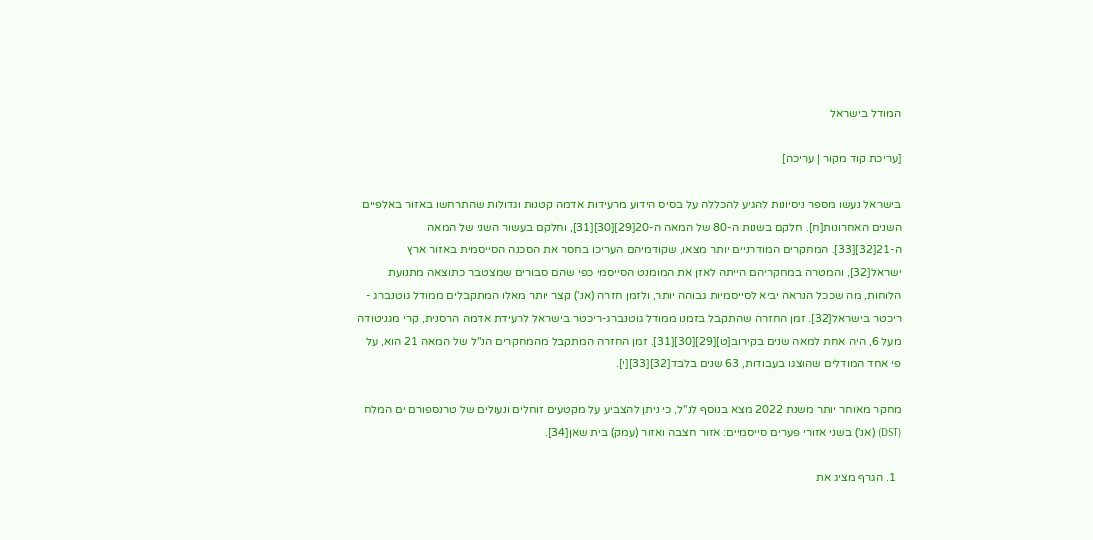המודל בישראל

[עריכת קוד מקור | עריכה]

בישראל נעשו מספר ניסיונות להגיע להכללה על בסיס הידוע מרעידות אדמה קטנות וגדולות שהתרחשו באזור באלפיים השנים האחרונות[ח]. חלקם בשנות ה-80 של המאה ה-20[29][30][31], וחלקם בעשור השני של המאה ה-21[32][33]. המחקרים המודרניים יותר מצאו, שקודמיהם העריכו בחסר את הסכנה הסייסמית באזור ארץ ישראל[32], והמטרה במחקריהם הייתה לאזן את המומנט הסייסמי כפי שהם סבורים שמצטבר כתוצאה מתנועת הלוחות, מה שככל הנראה יביא לסייסמיות גבוהה יותר, ולזמן חזרה (אנ') קצר יותר מאלו המתקבלים ממודל גוטנברג - ריכטר בישראל[32]. זמן החזרה שהתקבל בזמנו ממודל גוטנברג-ריכטר בישראל לרעידת אדמה הרסנית, קרי מגניטודה מעל 6, היה אחת למאה שנים בקירוב[ט][29][30][31]. זמן החזרה המתקבל מהמחקרים הנ"ל של המאה 21 הוא, על פי אחד המודלים שהוצגו בעבודות, 63 שנים בלבד[32][33][י].

מחקר מאוחר יותר משנת 2022 מצא בנוסף לנ"ל, כי ניתן להצביע על מקטעים זוחלים ונעולים של טרנספורם ים המלח (DST) (אנ') בשני אזורי פערים סייסמיים: אזור חצבה ואזור (עמק) בית שאן[34].

  1. הגרף מציג את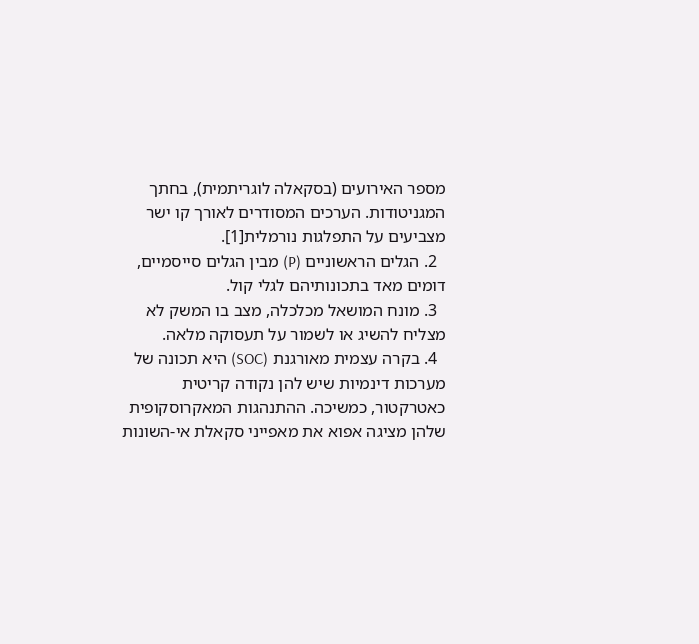מספר האירועים (בסקאלה לוגריתמית), בחתך המגניטודות. הערכים המסודרים לאורך קו ישר מצביעים על התפלגות נורמלית[1].
  2. הגלים הראשוניים (P) מבין הגלים סייסמיים, דומים מאד בתכונותיהם לגלי קול.
  3. מונח המושאל מכלכלה, מצב בו המשק לא מצליח להשיג או לשמור על תעסוקה מלאה.
  4. בקרה עצמית מאורגנת (SOC) היא תכונה של מערכות דינמיות שיש להן נקודה קריטית כאטרקטור, כמשיכה. ההתנהגות המאקרוסקופית שלהן מציגה אפוא את מאפייני סקאלת אי-השונות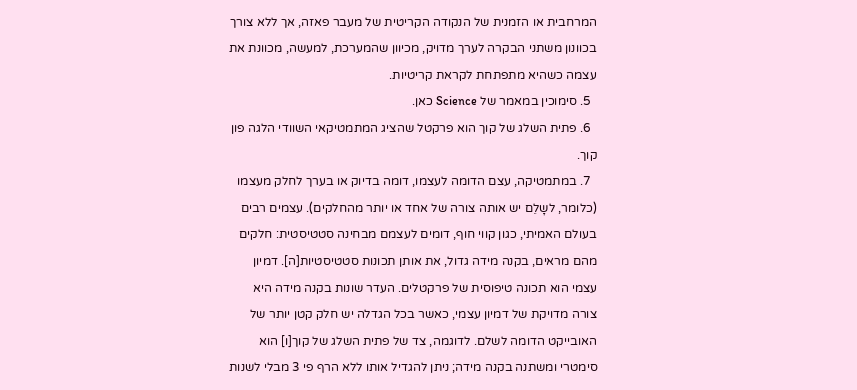המרחבית או הזמנית של הנקודה הקריטית של מעבר פאזה, אך ללא צורך בכוונון משתני הבקרה לערך מדויק, מכיוון שהמערכת, למעשה, מכוונת את עצמה כשהיא מתפתחת לקראת קריטיות.
  5. סימוכין במאמר של Science כאן.
  6. פתית השלג של קוך הוא פרקטל שהציג המתמטיקאי השוודי הלגה פון קוך.
  7. במתמטיקה, עצם הדומה לעצמו, דומה בדיוק או בערך לחלק מעצמו (כלומר, לשָלֵם יש אותה צורה של אחד או יותר מהחלקים). עצמים רבים בעולם האמיתי, כגון קווי חוף, דומים לעצמם מבחינה סטטיסטית: חלקים מהם מראים, בקנה מידה גדול, את אותן תכונות סטטיסטיות[ה]. דמיון עצמי הוא תכונה טיפוסית של פרקטלים. העדר שונות בקנה מידה היא צורה מדויקת של דמיון עצמי, כאשר בכל הגדלה יש חלק קטן יותר של האובייקט הדומה לשלם. לדוגמה, צד של פתית השלג של קוך[ו] הוא סימטרי ומשתנה בקנה מידה; ניתן להגדיל אותו ללא הרף פי 3 מבלי לשנות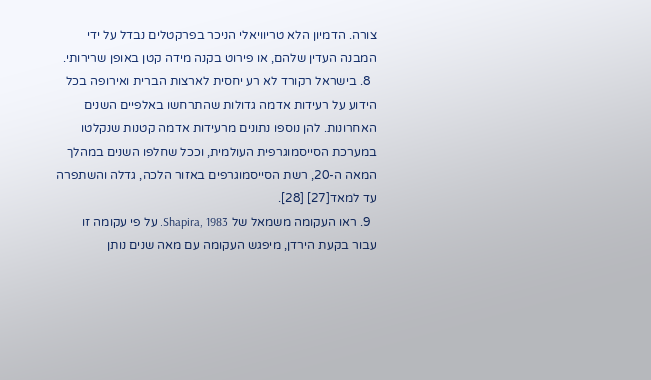צורה. הדמיון הלא טריוויאלי הניכר בפרקטלים נבדל על ידי המבנה העדין שלהם, או פירוט בקנה מידה קטן באופן שרירותי.
  8. בישראל רקורד לא רע יחסית לארצות הברית ואירופה בכל הידוע על רעידות אדמה גדולות שהתרחשו באלפיים השנים האחרונות. להן נוספו נתונים מרעידות אדמה קטנות שנקלטו במערכת הסייסמוגרפית העולמית, וככל שחלפו השנים במהלך המאה ה-20, רשת הסייסמוגרפים באזור הלכה, גדלה והשתפרה עד למאד[27] [28].
  9. ראו העקומה משמאל של Shapira, 1983. על פי עקומה זו עבור בקעת הירדן, מיפגש העקומה עם מאה שנים נותן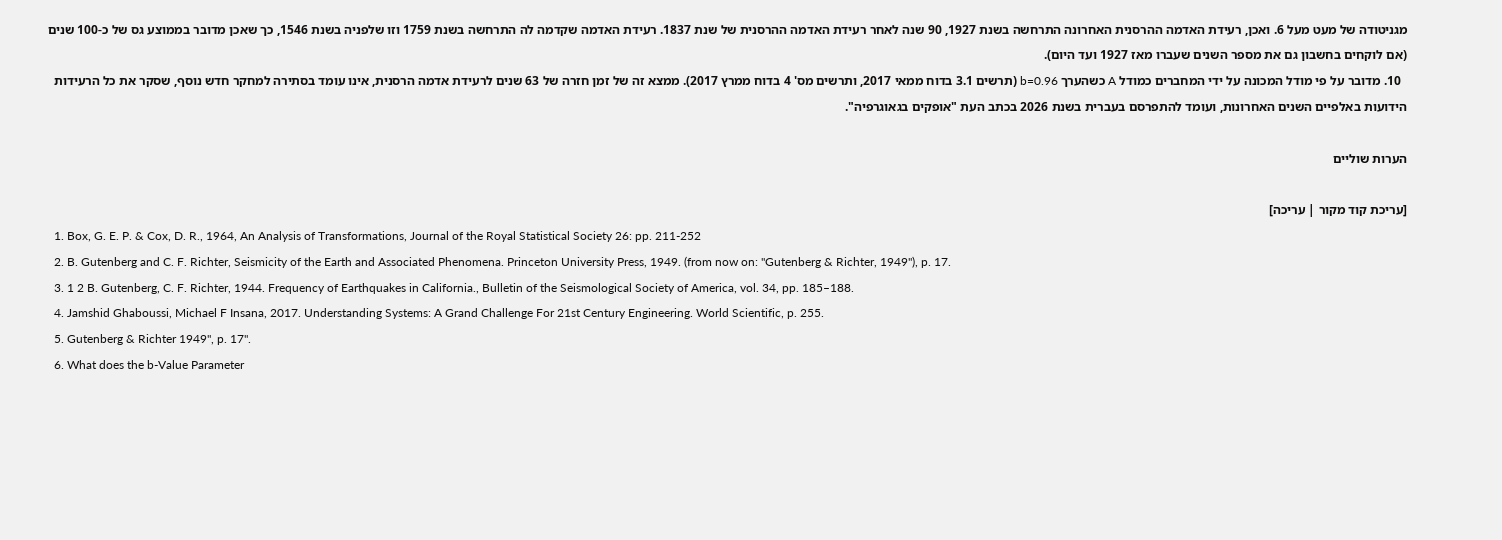מגניטודה של מעט מעל 6. ואכן, רעידת האדמה ההרסנית האחרונה התרחשה בשנת 1927, 90 שנה לאחר רעידת האדמה ההרסנית של שנת 1837. רעידת האדמה שקדמה לה התרחשה בשנת 1759 וזו שלפניה בשנת 1546, כך שאכן מדובר בממוצע גס של כ-100 שנים (אם לוקחים בחשבון גם את מספר השנים שעברו מאז 1927 ועד היום).
  10. מדובר על פי מודל המכונה על ידי המחברים כמודל A כשהערך b=0.96 (תרשים 3.1 בדוח ממאי 2017, ותרשים מס' 4 בדוח ממרץ 2017). ממצא זה של זמן חזרה של 63 שנים לרעידת אדמה הרסנית, אינו עומד בסתירה למחקר חדש נוסף, שסקר את כל הרעידות הידועות באלפיים השנים האחרונות, ועומד להתפרסם בעברית בשנת 2026 בכתב העת "אופקים בגאוגרפיה".

הערות שוליים

[עריכת קוד מקור | עריכה]
  1. Box, G. E. P. & Cox, D. R., 1964, An Analysis of Transformations, Journal of the Royal Statistical Society 26: pp. 211-252
  2. B. Gutenberg and C. F. Richter, Seismicity of the Earth and Associated Phenomena. Princeton University Press, 1949. (from now on: "Gutenberg & Richter, 1949"), p. 17.
  3. 1 2 B. Gutenberg, C. F. Richter, 1944. Frequency of Earthquakes in California., Bulletin of the Seismological Society of America, vol. 34, pp. 185–188.
  4. Jamshid Ghaboussi, Michael F Insana, 2017. Understanding Systems: A Grand Challenge For 21st Century Engineering. World Scientific, p. 255.
  5. Gutenberg & Richter 1949", p. 17".
  6. What does the b-Value Parameter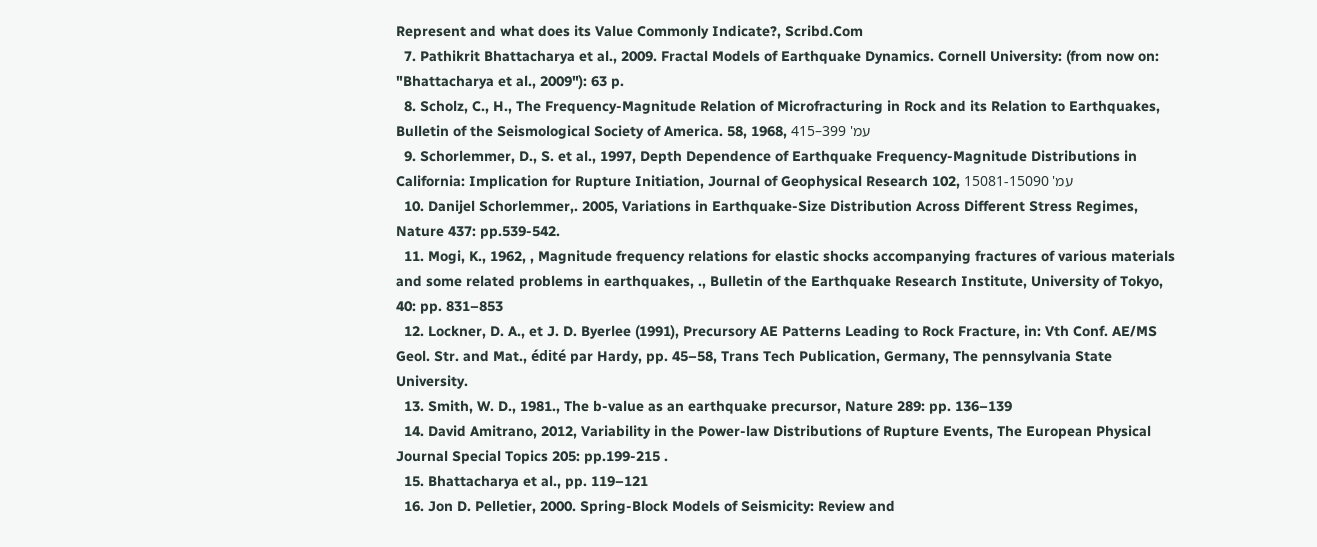Represent and what does its Value Commonly Indicate?, Scribd.Com
  7. Pathikrit Bhattacharya et al., 2009. Fractal Models of Earthquake Dynamics. Cornell University: (from now on: "Bhattacharya et al., 2009"): 63 p.
  8. Scholz, C., H., The Frequency-Magnitude Relation of Microfracturing in Rock and its Relation to Earthquakes, Bulletin of the Seismological Society of America. 58, 1968, עמ' 399–415
  9. Schorlemmer, D., S. et al., 1997, Depth Dependence of Earthquake Frequency-Magnitude Distributions in California: Implication for Rupture Initiation, Journal of Geophysical Research 102, עמ' 15081-15090
  10. Danijel Schorlemmer,. 2005, Variations in Earthquake-Size Distribution Across Different Stress Regimes, Nature 437: pp.539-542.
  11. Mogi, K., 1962, , Magnitude frequency relations for elastic shocks accompanying fractures of various materials and some related problems in earthquakes, ., Bulletin of the Earthquake Research Institute, University of Tokyo, 40: pp. 831–853
  12. Lockner, D. A., et J. D. Byerlee (1991), Precursory AE Patterns Leading to Rock Fracture, in: Vth Conf. AE/MS Geol. Str. and Mat., édité par Hardy, pp. 45–58, Trans Tech Publication, Germany, The pennsylvania State University.
  13. Smith, W. D., 1981., The b-value as an earthquake precursor, Nature 289: pp. 136–139
  14. David Amitrano, 2012, Variability in the Power-law Distributions of Rupture Events, The European Physical Journal Special Topics 205: pp.199-215 .
  15. Bhattacharya et al., pp. 119–121
  16. Jon D. Pelletier, 2000. Spring-Block Models of Seismicity: Review and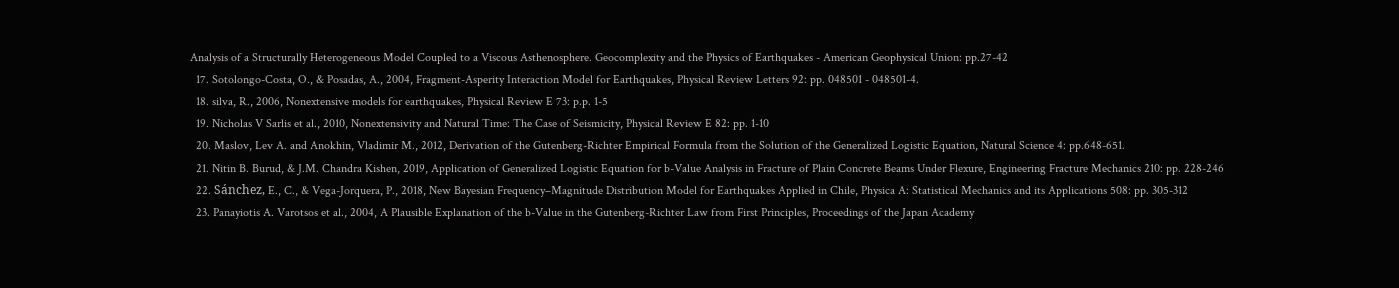Analysis of a Structurally Heterogeneous Model Coupled to a Viscous Asthenosphere. Geocomplexity and the Physics of Earthquakes - American Geophysical Union: pp.27-42
  17. Sotolongo-Costa, O., & Posadas, A., 2004, Fragment-Asperity Interaction Model for Earthquakes, Physical Review Letters 92: pp. 048501 - 048501-4.
  18. silva, R., 2006, Nonextensive models for earthquakes, Physical Review E 73: p.p. 1-5
  19. Nicholas V Sarlis et al., 2010, Nonextensivity and Natural Time: The Case of Seismicity, Physical Review E 82: pp. 1-10
  20. Maslov, Lev A. and Anokhin, Vladimir M., 2012, Derivation of the Gutenberg-Richter Empirical Formula from the Solution of the Generalized Logistic Equation, Natural Science 4: pp.648-651.
  21. Nitin B. Burud, & J.M. Chandra Kishen, 2019, Application of Generalized Logistic Equation for b-Value Analysis in Fracture of Plain Concrete Beams Under Flexure, Engineering Fracture Mechanics 210: pp. 228-246
  22. Sánchez, E., C., & Vega-Jorquera, P., 2018, New Bayesian Frequency–Magnitude Distribution Model for Earthquakes Applied in Chile, Physica A: Statistical Mechanics and its Applications 508: pp. 305-312
  23. Panayiotis A. Varotsos et al., 2004, A Plausible Explanation of the b-Value in the Gutenberg-Richter Law from First Principles, Proceedings of the Japan Academy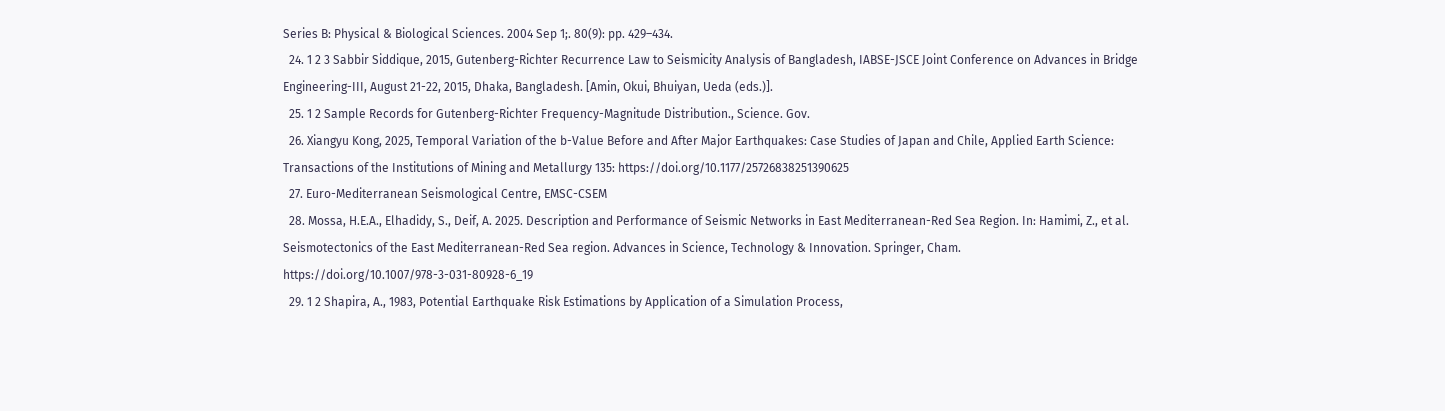Series B: Physical & Biological Sciences. 2004 Sep 1;. 80(9): pp. 429–434.
  24. 1 2 3 Sabbir Siddique, 2015, Gutenberg-Richter Recurrence Law to Seismicity Analysis of Bangladesh, IABSE-JSCE Joint Conference on Advances in Bridge Engineering-III, August 21-22, 2015, Dhaka, Bangladesh. [Amin, Okui, Bhuiyan, Ueda (eds.)].
  25. 1 2 Sample Records for Gutenberg-Richter Frequency-Magnitude Distribution., Science. Gov.
  26. Xiangyu Kong, 2025, Temporal Variation of the b-Value Before and After Major Earthquakes: Case Studies of Japan and Chile, Applied Earth Science: Transactions of the Institutions of Mining and Metallurgy 135: https://doi.org/10.1177/25726838251390625
  27. Euro-Mediterranean Seismological Centre, EMSC-CSEM
  28. Mossa, H.E.A., Elhadidy, S., Deif, A. 2025. Description and Performance of Seismic Networks in East Mediterranean-Red Sea Region. In: Hamimi, Z., et al. Seismotectonics of the East Mediterranean-Red Sea region. Advances in Science, Technology & Innovation. Springer, Cham. https://doi.org/10.1007/978-3-031-80928-6_19
  29. 1 2 Shapira, A., 1983, Potential Earthquake Risk Estimations by Application of a Simulation Process,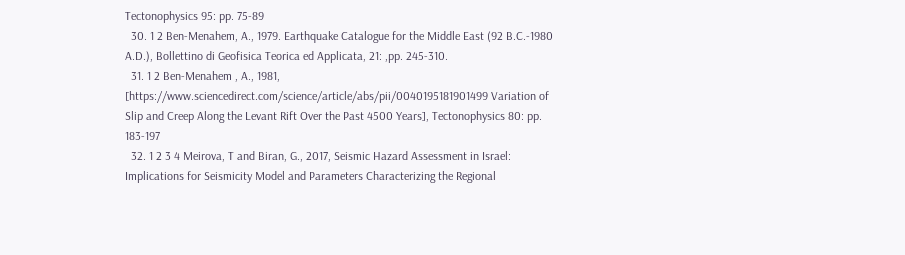Tectonophysics 95: pp. 75-89
  30. 1 2 Ben-Menahem, A., 1979. Earthquake Catalogue for the Middle East (92 B.C.-1980 A.D.), Bollettino di Geofisica Teorica ed Applicata, 21: ,pp. 245-310.
  31. 1 2 Ben-Menahem , A., 1981, [https://www.sciencedirect.com/science/article/abs/pii/0040195181901499 Variation of Slip and Creep Along the Levant Rift Over the Past 4500 Years], Tectonophysics 80: pp. 183-197
  32. 1 2 3 4 Meirova, T and Biran, G., 2017, Seismic Hazard Assessment in Israel: Implications for Seismicity Model and Parameters Characterizing the Regional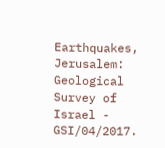Earthquakes, Jerusalem: Geological Survey of Israel - GSI/04/2017.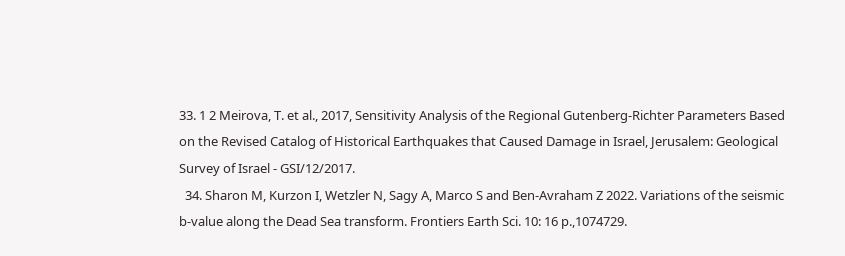33. 1 2 Meirova, T. et al., 2017, Sensitivity Analysis of the Regional Gutenberg-Richter Parameters Based on the Revised Catalog of Historical Earthquakes that Caused Damage in Israel, Jerusalem: Geological Survey of Israel - GSI/12/2017.
  34. Sharon M, Kurzon I, Wetzler N, Sagy A, Marco S and Ben-Avraham Z 2022. Variations of the seismic b-value along the Dead Sea transform. Frontiers Earth Sci. 10: 16 p.,1074729.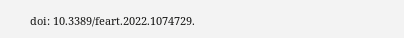doi: 10.3389/feart.2022.1074729.